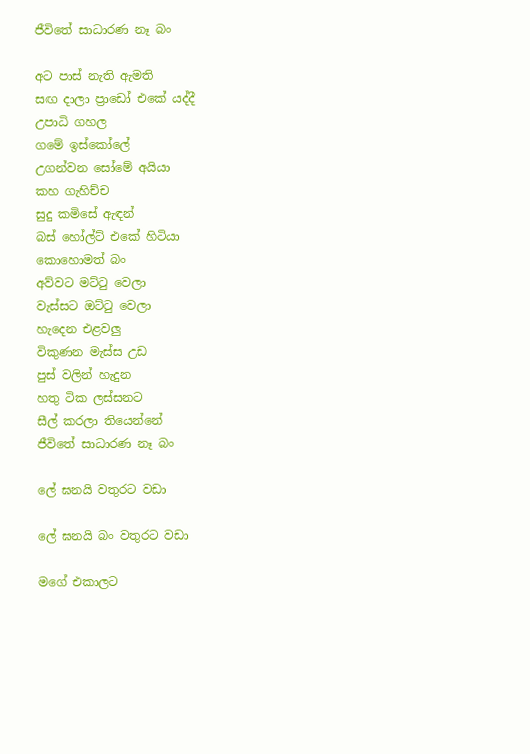ජීවිතේ සාධාරණ නෑ බං

අට පාස් නැති ඇමති
සඟ දාලා ප්‍රාඩෝ එකේ යද්දී
උපාධි ගහල
ගමේ ඉස්කෝලේ
උගන්වන සෝමේ අයියා
කහ ගැහිච්ච
සුදු කමිසේ ඇඳන්
බස් හෝල්ට් එකේ හිටියා
කොහොමත් බං
අව්වට මට්ටු වෙලා
වැස්සට ඔට්ටු වෙලා
හැදෙන එළවලු
විකුණන මැස්ස උඩ
පුස් වලින් හැදුන
හතු ටික ලස්සනට
සීල් කරලා තියෙන්නේ
ජීවිතේ සාධාරණ නෑ බං

ලේ ඝනයි වතුරට වඩා

ලේ ඝනයි බං වතුරට වඩා

මගේ එකාලට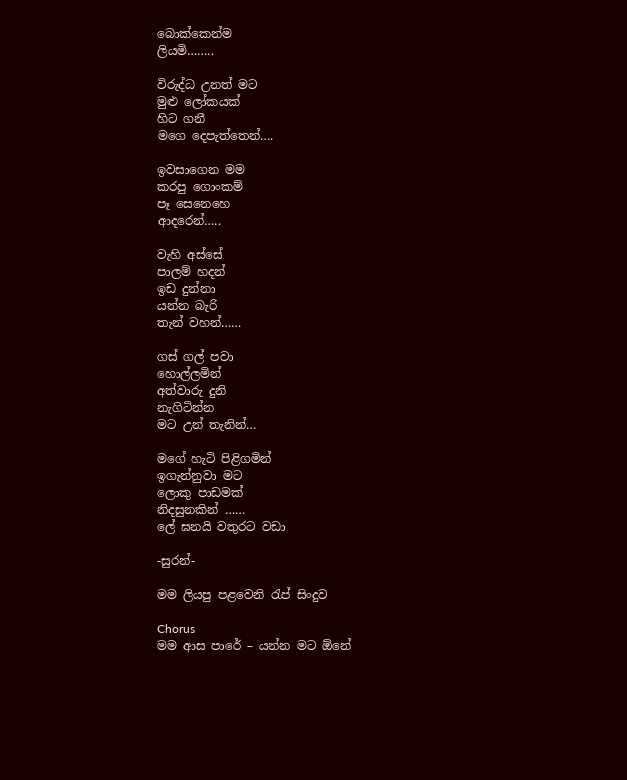බොක්කෙන්ම
ලියමි……..

විරුද්ධ උනත් මට
මුළු ලෝකයක්
හිට ගනී
මගෙ දෙපැත්තෙන්….

ඉවසාගෙන මම
කරපු ගොංකම්
පෑ සෙනෙහෙ
ආදරෙන්…..

වැහි අස්සේ
පාලම් හදන්
ඉඩ දුන්නා
යන්න බැරි
තැන් වහන්……

ගස් ගල් පවා
හොල්ලමින්
අත්වාරු දුනි
නැගිටින්න
මට උන් තැනින්…

මගේ හැටි පිළිගමින්
ඉගැන්නුවා මට
ලොකු පාඩමක්
නිදසුනකින් ……
ලේ ඝනයි වතුරට වඩා

-සුරන්-

මම ලියපු පළවෙනි රැප් සිංදුව

Chorus
මම ආස පාරේ – යන්න මට ඕනේ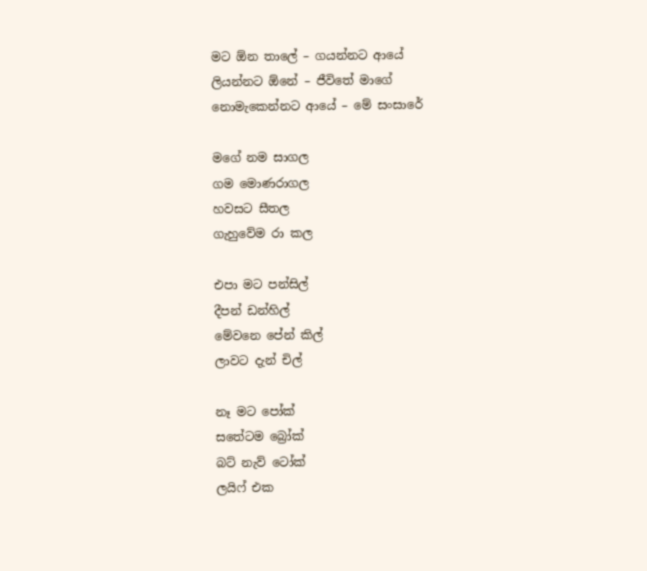මට ඕන තාලේ – ගයන්නට ආයේ
ලියන්නට ඕනේ – ජීවිතේ මාගේ
නොමැකෙන්නට ආයේ – මේ සංසාරේ

මගේ නම සාගල
ගම මොණරාගල
හවසට සීතල
ගැහුවේම රා කල

එපා මට පන්සිල්
දීපන් ඩන්හිල්
මේවනෙ පේන් කිල්
ලාවට දැන් චිල්

නෑ මට පෝක්
සතේටම බ්‍රෝක්
බට් නැව් ටෝක්
ලයිෆ් එක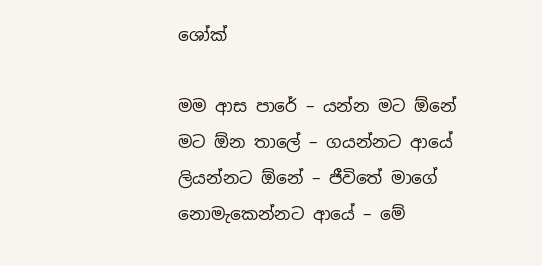ශෝක්

මම ආස පාරේ – යන්න මට ඕනේ
මට ඕන තාලේ – ගයන්නට ආයේ
ලියන්නට ඕනේ – ජීවිතේ මාගේ
නොමැකෙන්නට ආයේ – මේ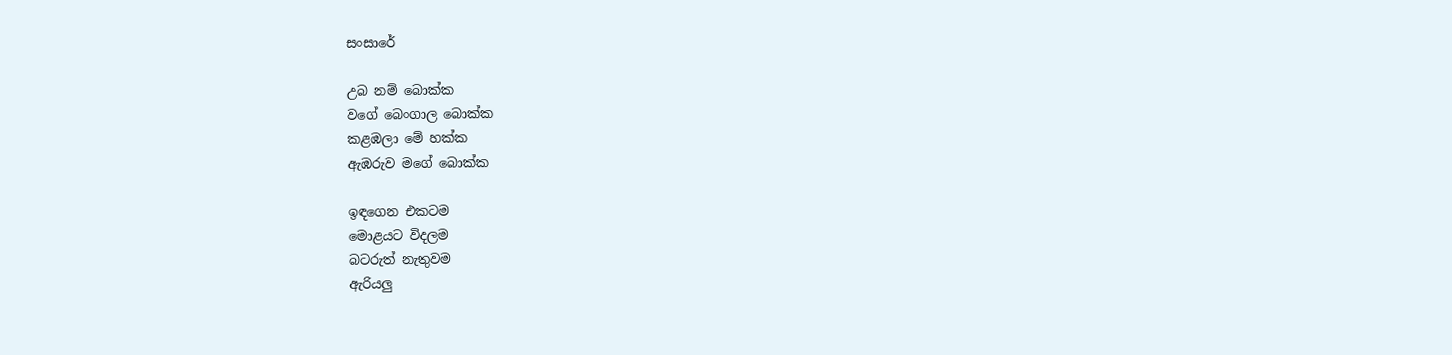සංසාරේ

උබ නම් බොක්ක
වගේ බෙංගාල බොක්ක
කළඹලා මේ හක්ක
ඇඹරුව මගේ බොක්ක

ඉඳගෙන එකටම
මොළයට විදලම
බටරුත් නැතුවම
ඇරියලු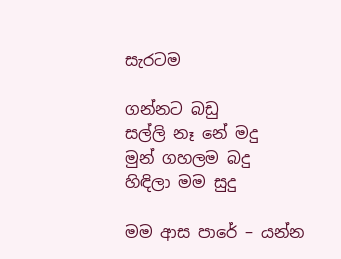සැරටම

ගන්නට බඩු
සල්ලි නෑ නේ මදු
මුන් ගහලම බදු
හිඳිලා මම සුදු

මම ආස පාරේ – යන්න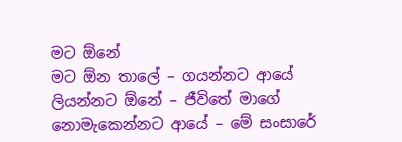මට ඕනේ
මට ඕන තාලේ – ගයන්නට ආයේ
ලියන්නට ඕනේ – ජීවිතේ මාගේ
නොමැකෙන්නට ආයේ – මේ සංසාරේ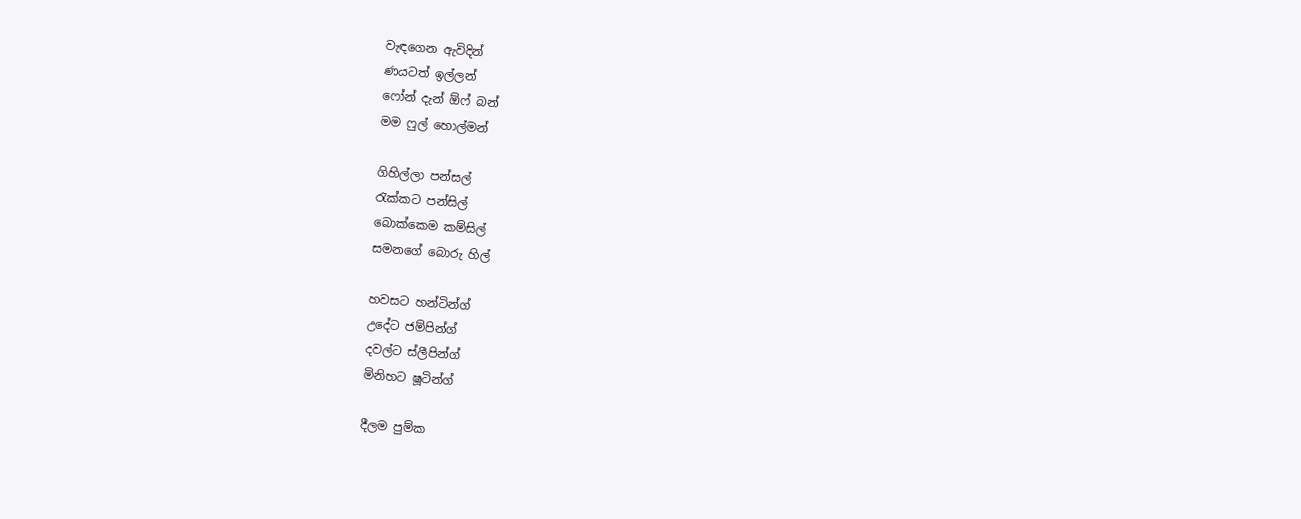වැඳගෙන ඇවිදින්
ණයටත් ඉල්ලන්
ෆෝන් දැන් ඕෆ් බන්
මම ෆුල් හොල්මන්

ගිහිල්ලා පන්සල්
රැක්කට පන්සිල්
බොක්කෙම කම්සිල්
සමනගේ බොරු හිල්

හවසට හන්ටින්ග්
උදේට ජම්පින්ග්
දවල්ට ස්ලීපින්ග්
මිනිහට ෂූටින්ග්

දීලම පුම්ක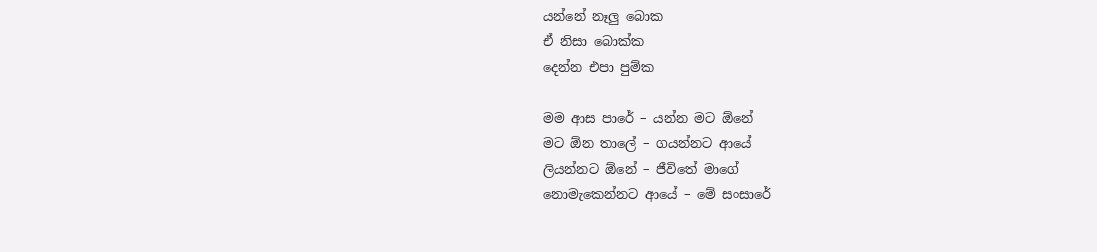යන්නේ නෑලු බොක
ඒ නිසා බොක්ක
දෙන්න එපා පුම්ක

මම ආස පාරේ – යන්න මට ඕනේ
මට ඕන තාලේ – ගයන්නට ආයේ
ලියන්නට ඕනේ – ජීවිතේ මාගේ
නොමැකෙන්නට ආයේ – මේ සංසාරේ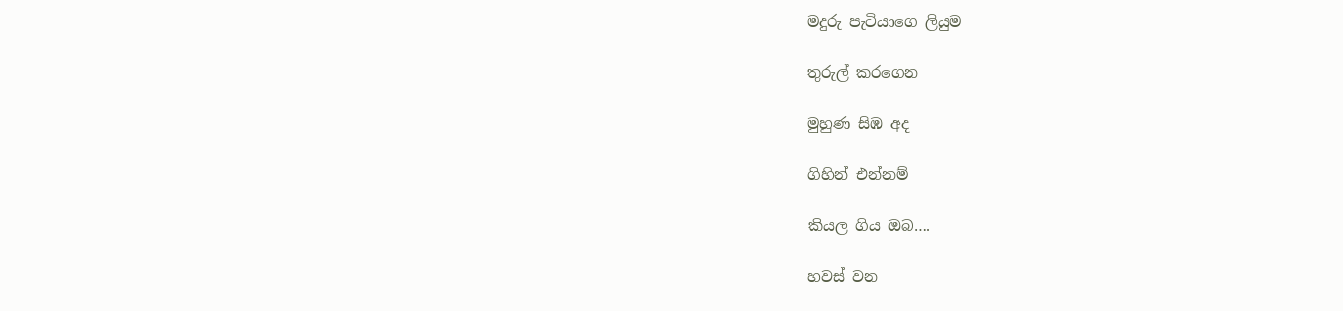මදුරු පැටියාගෙ ලියුම

තුරුල් කරගෙන

මුහුණ සිඹ අද

ගිහින් එන්නම්

කියල ගිය ඔබ….

හවස් වන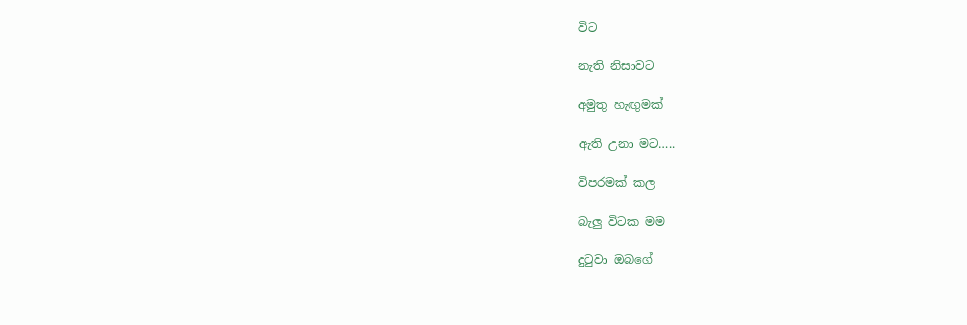විට

නැති නිසාවට

අමුතු හැඟුමක්

ඇති උනා මට…..

විපරමක් කල

බැලු විටක මම

දුටුවා ඔබගේ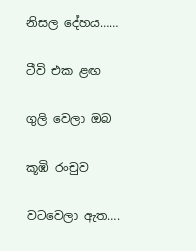නිසල දේහය……

ටීවි එක ළඟ

ගුලි වෙලා ඔබ

කූඹි රංචුව

වටවෙලා ඇත….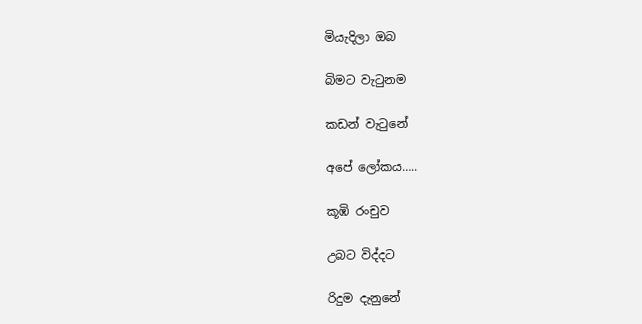මියැදිලා ඔබ

බිමට වැටුනම

කඩන් වැටුනේ

අපේ ලෝකය…..

කූඹි රංචුව

උබට විද්දට

රිදුම දැනුනේ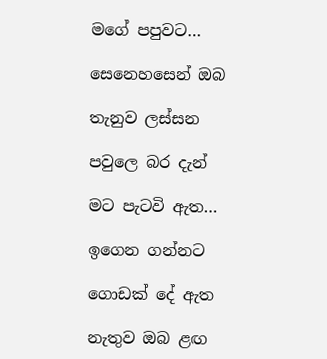මගේ පපුවට…

සෙනෙහසෙන් ඔබ

තැනුව ලස්සන

පවුලෙ බර දැන්

මට පැටවි ඇත…

ඉගෙන ගන්නට

ගොඩක් දේ ඇත

නැතුව ඔබ ළඟ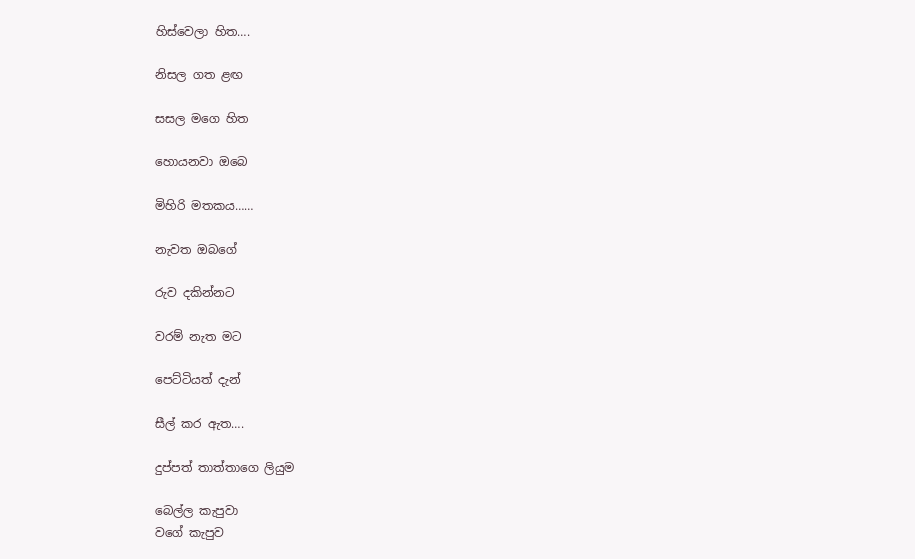හිස්වෙලා හිත….

නිසල ගත ළඟ

සසල මගෙ හිත

හොයනවා ඔබෙ

මිහිරි මතකය……

නැවත ඔබගේ

රුව දකින්නට

වරම් නැත මට

පෙට්ටියත් දැන්

සීල් කර ඇත….

දුප්පත් තාත්තාගෙ ලියුම

බෙල්ල කැපුවා
වගේ කැපුව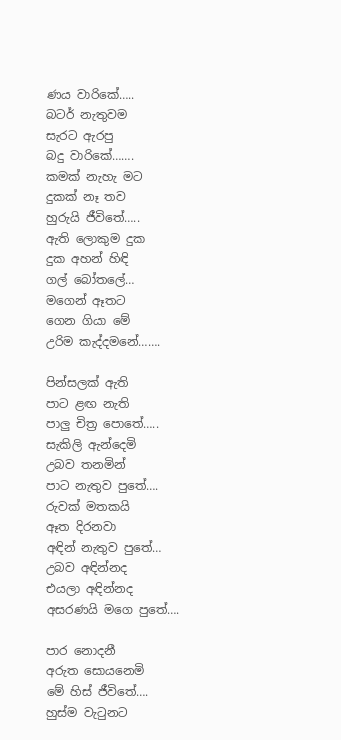ණය වාරිකේ…..
බටර් නැතුවම
සැරට ඇරපු
බදු වාරිකේ…….
කමක් නැහැ මට
දුකක් නෑ තව
හුරුයි ජීවිතේ…..
ඇති ලොකුම දුක
දුක අහන් හිඳි
ගල් බෝතලේ…
මගෙන් ඈතට
ගෙන ගියා මේ
උරිම කැද්දමනේ…….

පින්සලක් ඇති
පාට ළඟ නැති
පාලු චිත්‍ර පොතේ…..
සැකිලි ඇන්දෙමි
උබව තනමින්
පාට නැතුව පුතේ….
රුවක් මතකයි
ඈත දිරනවා
අඳින් නැතුව පුතේ…
උබව අඳින්නද
එයලා අඳින්නද
අසරණයි මගෙ පුතේ….

පාර නොදනී
අරුත සොයනෙමි
මේ හිස් ජීවිතේ….
හුස්ම වැටුනට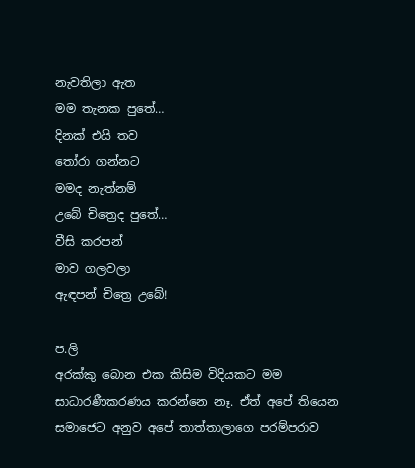නැවතිලා ඇත
මම තැනක පුතේ…
දිනක් එයි තව
තෝරා ගන්නට
මමද නැත්නම්
උබේ චිත්‍රෙද පුතේ…
වීසි කරපන්
මාව ගලවලා
ඇඳපන් චිත්‍රෙ උබේ!

ප.ලි
අරක්කු බොන එක කිසිම විදියකට මම සාධාරණීකරණය කරන්නෙ නෑ. ඒත් අපේ තියෙන සමාජෙට අනුව අපේ තාත්තාලාගෙ පරම්පරාව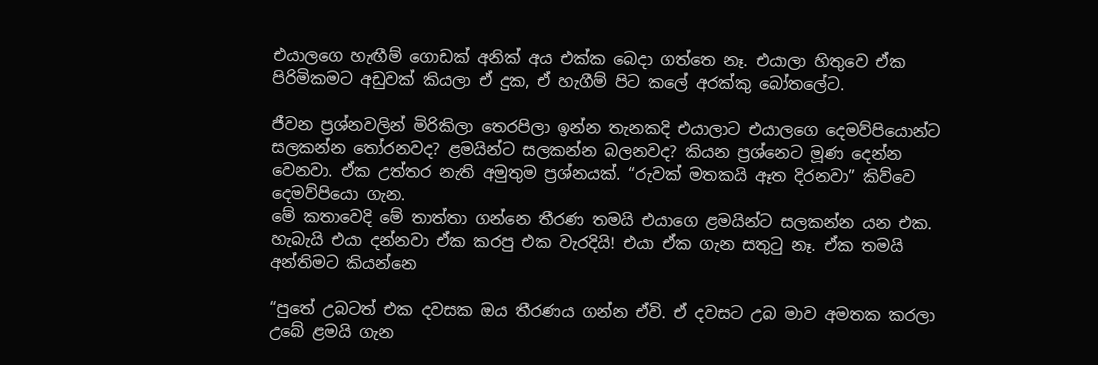එයාලගෙ හැඟීම් ගොඩක් අනික් අය එක්ක බෙදා ගත්තෙ නෑ. එයාලා හිතුවෙ ඒක පිරිමිකමට අඩුවක් කියලා ඒ දුක, ඒ හැගීම් පිට කලේ අරක්කු බෝතලේට.

ජීවන ප්‍රශ්නවලින් මිරිකිලා තෙරපිලා ඉන්න තැනකදි එයාලාට එයාලගෙ දෙමව්පියොන්ට සලකන්න තෝරනවද? ළමයින්ට සලකන්න බලනවද? කියන ප්‍රශ්නෙට මූණ දෙන්න වෙනවා. ඒක උත්තර නැති අමුතුම ප්‍රශ්නයක්. “රුවක් මතකයි ඈත දිරනවා” කිව්වෙ දෙමව්පියො ගැන.
මේ කතාවෙදි මේ තාත්තා ගන්නෙ තීරණ තමයි එයාගෙ ළමයින්ට සලකන්න යන එක. හැබැයි එයා දන්නවා ඒක කරපු එක වැරදියි! එයා ඒක ගැන සතුටු නෑ. ඒක තමයි අන්තිමට කියන්නෙ

“පුතේ උබටත් එක දවසක ඔය තීරණය ගන්න ඒවි. ඒ දවසට උබ මාව අමතක කරලා උබේ ළමයි ගැන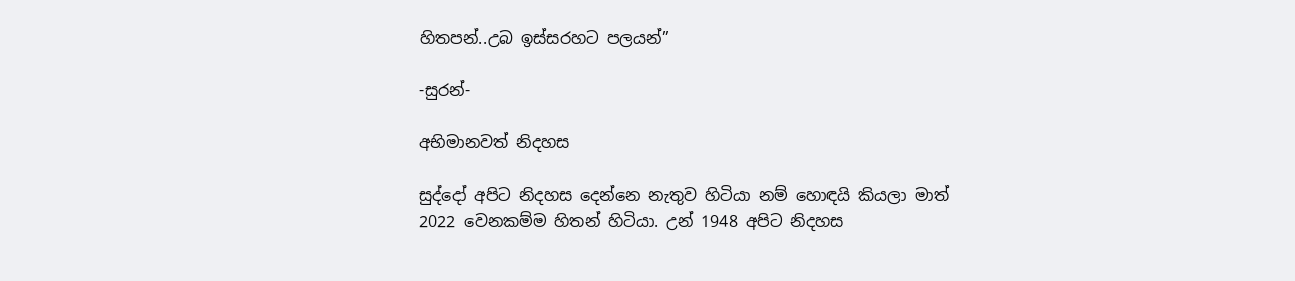හිතපන්..උබ ඉස්සරහට පලයන්”

-සුරන්-

අභිමානවත් නිදහස

සුද්දෝ අපිට නිදහස දෙන්නෙ නැතුව හිටියා නම් හොඳයි කියලා මාත් 2022 වෙනකම්ම හිතන් හිටියා. උන් 1948 අපිට නිදහස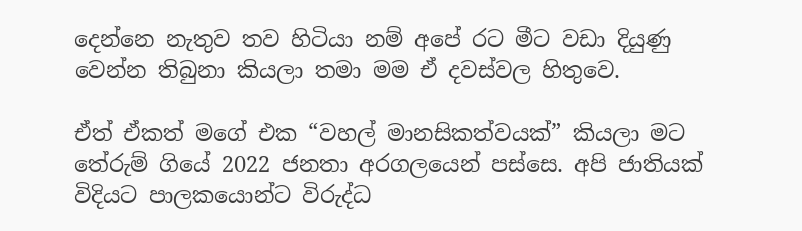දෙන්නෙ නැතුව තව හිටියා නම් අපේ රට මීට වඩා දියුණු වෙන්න තිබුනා කියලා තමා මම ඒ දවස්වල හිතුවෙ.

ඒත් ඒකත් මගේ එක “වහල් මානසිකත්වයක්” කියලා මට තේරුම් ගියේ 2022 ජනතා අරගලයෙන් පස්සෙ. අපි ජාතියක් විදියට පාලකයොන්ට විරුද්ධ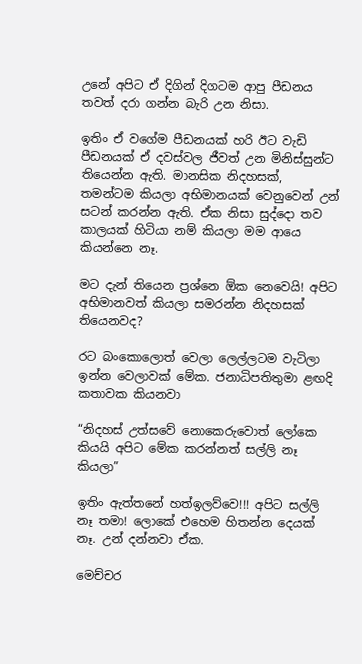උනේ අපිට ඒ දිගින් දිගටම ආපු පීඩනය තවත් දරා ගන්න බැරි උන නිසා.

ඉතිං ඒ වගේම පීඩනයක් හරි ඊට වැඩි පීඩනයක් ඒ දවස්වල ජීවත් උන මිනිස්සුන්ට තියෙන්න ඇති. මානසික නිදහසක්, තමන්‍ටම කියලා අභිමානයක් වෙනුවෙන් උන් සටන් කරන්න ඇති. ඒක නිසා සුද්දො තව කාලයක් හිටියා නම් කියලා මම ආයෙ කියන්නෙ නෑ.

මට දැන් තියෙන ප්‍රශ්නෙ ඕක නෙවෙයි! අපිට අභිමානවත් කියලා සමරන්න නිදහසක් තියෙනවද?

රට බංකොලොත් වෙලා ලෙල්ලටම වැටිලා ඉන්න වෙලාවක් මේක. ජනාධිපතිතුමා ළඟදි කතාවක කියනවා

“නිදහස් උත්සවේ නොකෙරුවොත් ලෝකෙ කියයි අපිට මේක කරන්නත් සල්ලි නෑ කියලා”

ඉතිං ඇත්තනේ හත්ඉලව්වෙ!!! අපිට සල්ලි නෑ තමා! ලොකේ එහෙම හිතන්න දෙයක් නෑ. උන් දන්නවා ඒක.

මෙච්චර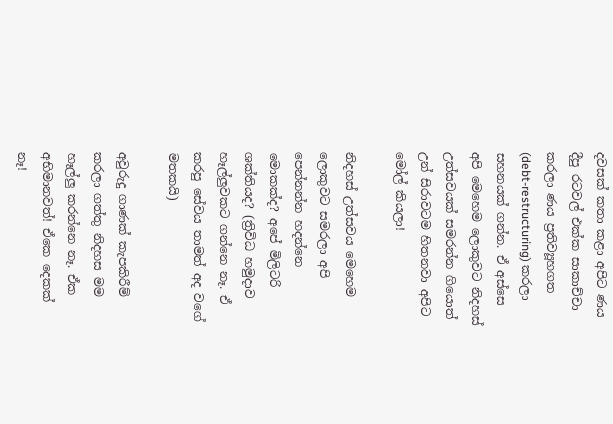දවසක් කතා කළා අපිට ණය දීපු රටවල් එක්ක සාකාච්චා කරලා ණය ප්‍රතිව්‍යූහගත (debt-restructuring) කරලා සහනයක් ගන්න. ඒ අස්සෙ අපි මෙහෙම ලොකුවට නිදහස් උත්සවයක් සමරන්න ගියොත් උන් සිරාවටම හිතනවා අපිට මෝල් කියලා!

නිදහස් උත්සවය මෙහෙම ලොකුවට සමරලා අපි පෙන්නන්න හදන්නෙ මොකක්ද? අපේ මිලිටරි ශක්තියද? (ත්‍රිවිධ හමුදාව හෑල්ලුවකට ගන්නෙ නෑ. ඒ කරපු සේවය තාමත් අද වගේ මතකයි)

අවුරුදු ගාණක් කැපකිරීම් කරලා ගත්තු නිදහස මම හෑල්ලු කරන්නෙ නෑ. ඒක අභිමානවත්! ඒකෙ දෙකක් නෑ!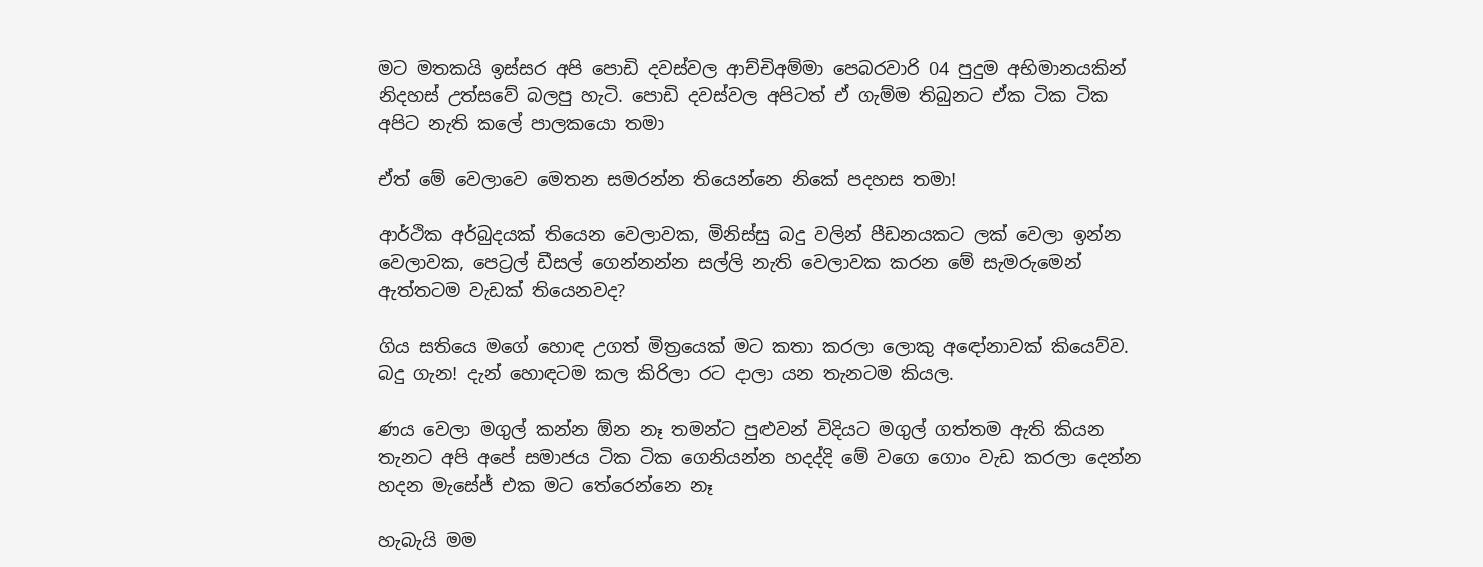මට මතකයි ඉස්සර අපි පොඩි දවස්වල ආච්චිඅම්මා පෙබරවාරි 04 පුදුම අභිමානයකින් නිදහස් උත්සවේ බලපු හැටි. පොඩි දවස්වල අපිටත් ඒ ගැම්ම තිබුනට ඒක ටික ටික අපිට නැති කලේ පාලකයො තමා

ඒත් මේ වෙලාවෙ මෙතන සමරන්න තියෙන්නෙ නිකේ පදහස තමා!

ආර්ථික අර්බුදයක් තියෙන වෙලාවක, මිනිස්සු බදු වලින් පීඩනයකට ලක් වෙලා ඉන්න වෙලාවක, පෙට්‍රල් ඩීසල් ගෙන්නන්න සල්ලි නැති වෙලාවක කරන මේ සැමරුමෙන් ඇත්තටම වැඩක් තියෙනවද?

ගිය සතියෙ මගේ හොඳ උගත් මිත්‍රයෙක් මට කතා කරලා ලොකු අඳෝනාවක් කියෙව්ව. බදු ගැන! දැන් හොඳටම කල කිරිලා රට දාලා යන තැනටම කියල.

ණය වෙලා මගුල් කන්න ඕන නෑ තමන්ට පුළුවන් විදියට මගුල් ගත්තම ඇති කියන තැනට අපි අපේ සමාජය ටික ටික ගෙනියන්න හදද්දි මේ වගෙ ගොං වැඩ කරලා දෙන්න හදන මැසේජ් එක මට තේරෙන්නෙ නෑ

හැබැයි මම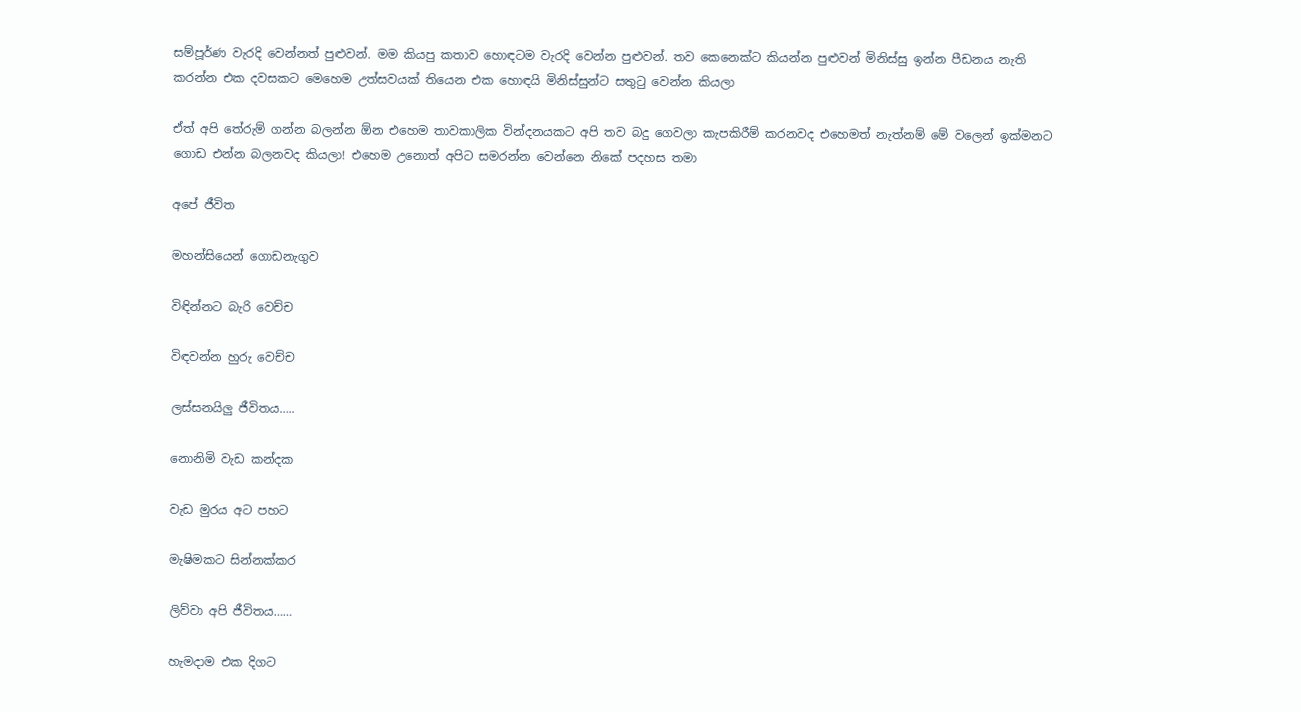සම්පූර්ණ වැරදි වෙන්නත් පුළුවන්. මම කියපු කතාව හොඳටම වැරදි වෙන්න පුළුවන්. තව කෙනෙක්ට කියන්න පුළුවන් මිනිස්සු ඉන්න පීඩනය නැති කරන්න එක දවසකට මෙහෙම උත්සවයක් තියෙන එක හොඳයි මිනිස්සුන්ට සතුටු වෙන්න කියලා

ඒත් අපි තේරුම් ගන්න බලන්න ඕන එහෙම තාවකාලික වින්දනයකට අපි තව බදු ගෙවලා කැපකිරීම් කරනවද එහෙමත් නැත්නම් මේ වලෙන් ඉක්මනට ගොඩ එන්න බලනවද කියලා! එහෙම උනොත් අපිට සමරන්න වෙන්නෙ නිකේ පදහස තමා

අපේ ජීවිත

මහන්සියෙන් ගොඩනැගුව

විඳින්නට බැරි වෙච්ච

විඳවන්න හුරු වෙච්ච

ලස්සනයිලු ජීවිතය…..

නොනිමි වැඩ කන්දක

වැඩ මුරය අට පහට

මැෂිමකට සින්නක්කර

ලිව්වා අපි ජීවිතය……

හැමදාම එක දිගට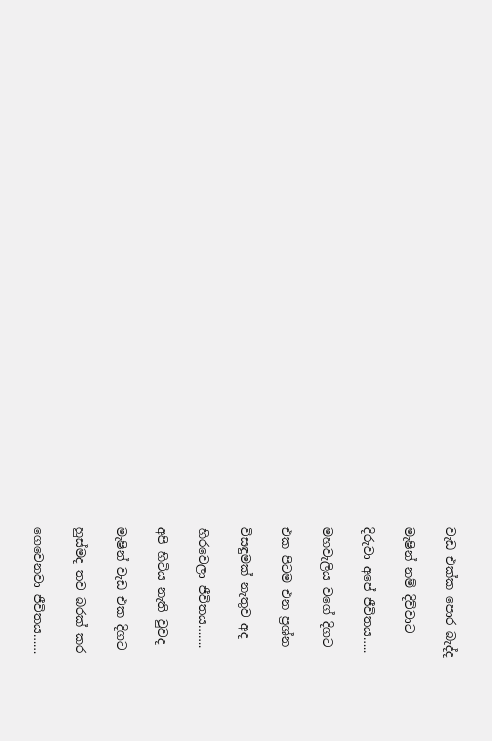වැඩ එක්ක පොර බැද්ද

මැෂින් නම් දිව්වාට

දිරුවා අපේ ජීවිතය…..

මහවැලිය වගේ දිගට

එක පිටම එන ප්‍රශ්න

විසඳුමක් නැතුව අද

හිරවෙලා ජීවිතය…….

අපි හිටිය නැති වුවද

මැෂින් වැඩ එක දිගට

හුස්මද තව බරක් කර

ගෙවෙනවා ජීවිතය……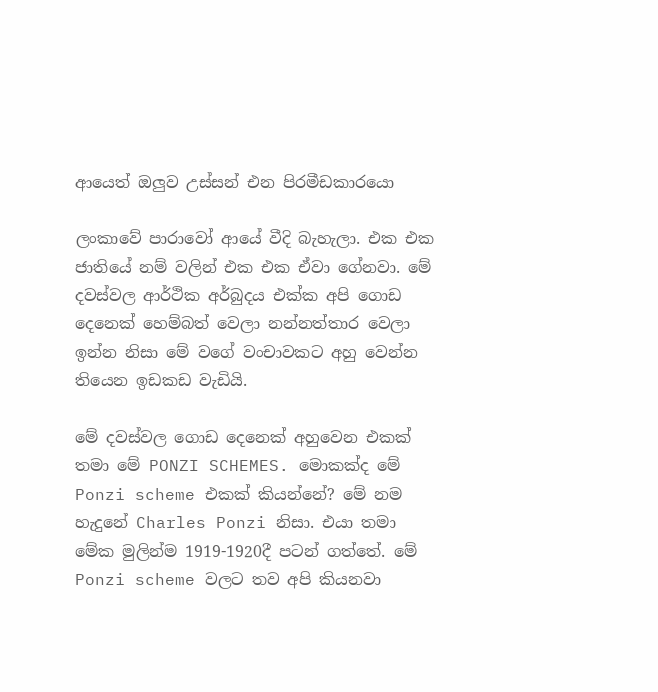ආයෙත් ඔලුව උස්සන් එන පිරමීඩකාරයො

ලංකාවේ පාරාවෝ ආයේ වීදි බැහැලා. එක එක ජාතියේ නම් වලින් එක එක ඒවා ගේනවා. මේ දවස්වල ආර්ථික අර්බුදය එක්ක අපි ගොඩ දෙනෙක් හෙම්බත් වෙලා නන්නත්තාර වෙලා ඉන්න නිසා මේ වගේ වංචාවකට අහු වෙන්න තියෙන ඉඩකඩ වැඩියි.

මේ දවස්වල ගොඩ දෙනෙක් අහුවෙන එකක් තමා මේ PONZI SCHEMES. මොකක්ද මේ Ponzi scheme එකක් කියන්නේ? මේ නම හැදුනේ Charles Ponzi නිසා. එයා තමා මේක මුලින්ම 1919-1920දී පටන් ගත්තේ. මේ Ponzi scheme වලට තව අපි කියනවා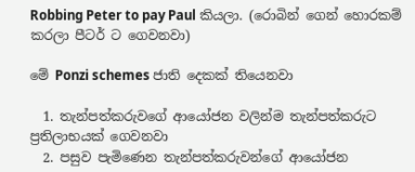Robbing Peter to pay Paul කියලා. (රොබින් ගෙන් හොරකම් කරලා පීටර් ට ගෙවනවා)

මේ Ponzi schemes ජාති දෙකක් තියෙනවා

  1. තැන්පත්කරුවගේ ආයෝජන වලින්ම තැන්පත්කරුට ප්‍රතිලාභයක් ගෙවනවා
  2. පසුව පැමිණෙන තැන්පත්කරුවන්ගේ ආයෝජන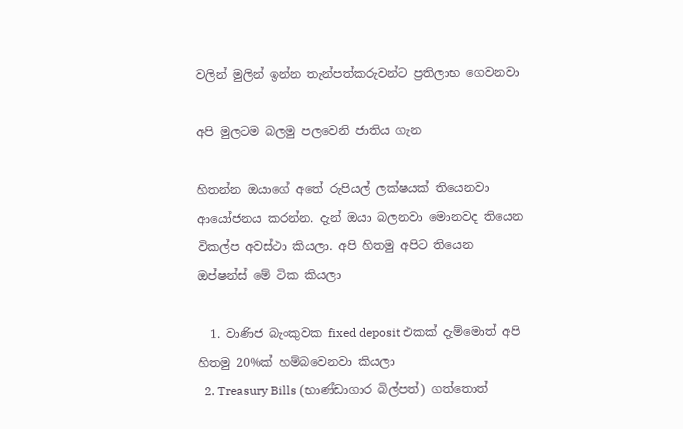වලින් මුලින් ඉන්න තැන්පත්කරුවන්ට ප්‍රතිලාභ ගෙවනවා

අපි මුලටම බලමු පලවෙනි ජාතිය ගැන

හිතන්න ඔයාගේ අතේ රුපියල් ලක්ෂයක් තියෙනවා ආයෝජනය කරන්න. දැන් ඔයා බලනවා මොනවද තියෙන විකල්ප අවස්ථා කියලා. අපි හිතමු අපිට තියෙන ඔප්ෂන්ස් මේ ටික කියලා

  1. වාණිජ බැංකුවක fixed deposit එකක් දැම්මොත් අපි හිතමු 20%ක් හම්බවෙනවා කියලා
  2. Treasury Bills (භාණ්ඩාගාර බිල්පත්) ගත්තොත්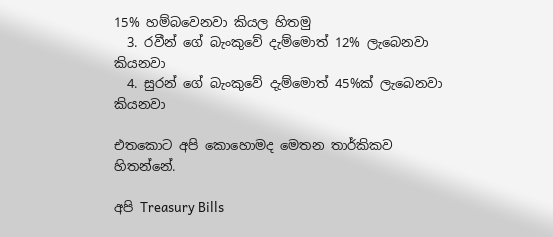15% හම්බවෙනවා කියල හිතමු
  3. රවීන් ගේ බැංකුවේ දැම්මොත් 12% ලැබෙනවා කියනවා
  4. සුරන් ගේ බැංකුවේ දැම්මොත් 45%ක් ලැබෙනවා කියනවා

එතකොට අපි කොහොමද මෙතන තාර්කිකව හිතන්නේ.

අපි Treasury Bills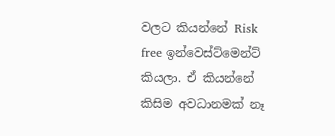වලට කියන්නේ Risk free ඉන්වෙස්ට්මෙන්ට් කියලා. ඒ කියන්නේ කිසිම අවධානමක් නෑ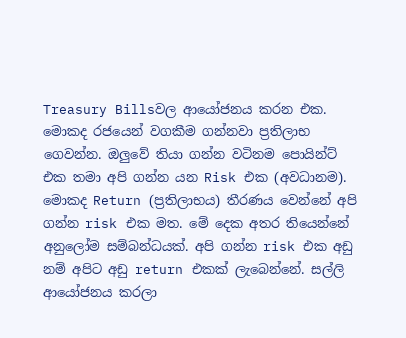Treasury Billsවල ආයෝජනය කරන එක. මොකද රජයෙන් වගකීම ගන්නවා ප්‍රතිලාභ ගෙවන්න. ඔලුවේ තියා ගන්න වටිනම පොයින්ට් එක තමා අපි ගන්න යන Risk එක (අවධානම). මොකද Return (ප්‍රතිලාභය) තීරණය වෙන්නේ අපි ගන්න risk එක මත. මේ දෙක අතර තියෙන්නේ අනුලෝම සම්බන්ධයක්. අපි ගන්න risk එක අඩු නම් අපිට අඩු return එකක් ලැබෙන්නේ. සල්ලි ආයෝජනය කරලා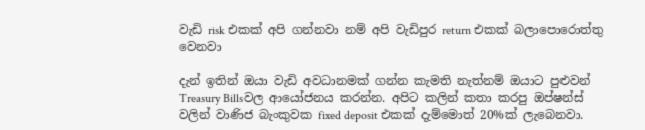වැඩි risk එකක් අපි ගන්නවා නම් අපි වැඩිපුර return එකක් බලාපොරොත්තු වෙනවා

දැන් ඉතින් ඔයා වැඩි අවධානමක් ගන්න කැමති නැත්නම් ඔයාට පුළුවන් Treasury Billsවල ආයෝජනය කරන්න. අපිට කලින් කතා කරපු ඔප්ෂන්ස් වලින් වාණිජ බැංකුවක fixed deposit එකක් දැම්මොත් 20%ක් ලැබෙනවා.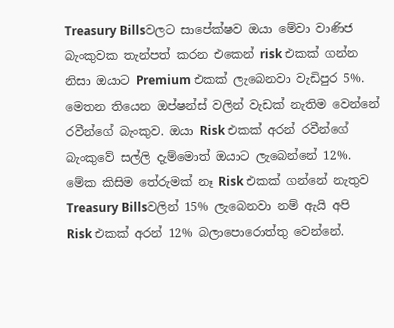Treasury Billsවලට සාපේක්ෂව ඔයා මේවා වාණිජ බැංකුවක තැන්පත් කරන එකෙන් risk එකක් ගන්න නිසා ඔයාට Premium එකක් ලැබෙනවා වැඩිපුර 5%. මෙතන තියෙන ඔප්ෂන්ස් වලින් වැඩක් නැතිම වෙන්නේ රවීන්ගේ බැංකුව. ඔයා Risk එකක් අරන් රවීන්ගේ බැංකුවේ සල්ලි දැම්මොත් ඔයාට ලැබෙන්නේ 12%. මේක කිසිම තේරුමක් නෑ Risk එකක් ගන්නේ නැතුව Treasury Billsවලින් 15% ලැබෙනවා නම් ඇයි අපි Risk එකක් අරන් 12% බලාපොරොත්තු වෙන්නේ.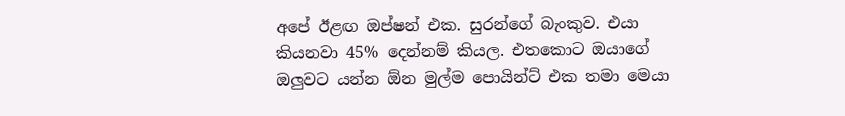අපේ ඊළඟ ඔප්ෂන් එක. සුරන්ගේ බැංකුව. එයා කියනවා 45% දෙන්නම් කියල. එතකොට ඔයාගේ ඔලුවට යන්න ඕන මුල්ම පොයින්ට් එක තමා මෙයා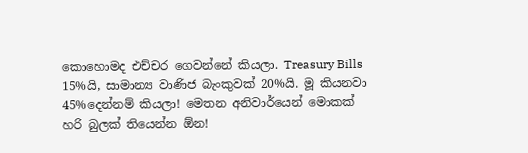කොහොමද එච්චර ගෙවන්නේ කියලා. Treasury Bills 15%යි, සාමාන්‍ය වාණිජ බැංකුවක් 20%යි. මූ කියනවා 45%දෙන්නම් කියලා! මෙතන අනිවාර්යෙන් මොකක් හරි බුලක් තියෙන්න ඕන!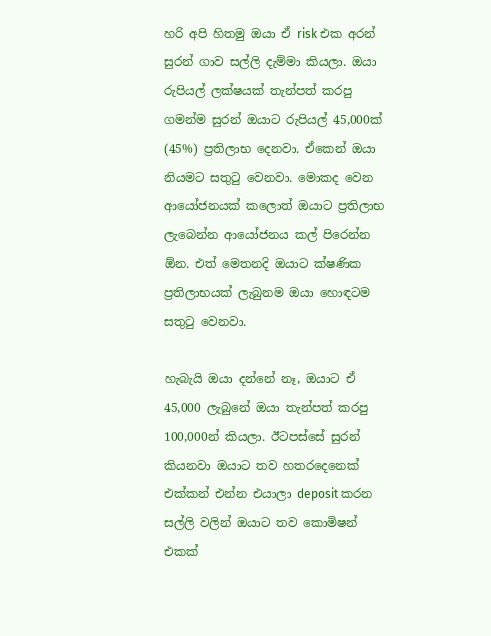හරි අපි හිතමු ඔයා ඒ risk එක අරන් සුරන් ගාව සල්ලි දැම්මා කියලා. ඔයා රුපියල් ලක්ෂයක් තැන්පත් කරපු ගමන්ම සුරන් ඔයාට රුපියල් 45,000ක් (45%) ප්‍රතිලාභ දෙනවා. ඒකෙන් ඔයා නියමට සතුටු වෙනවා. මොකද වෙන ආයෝජනයක් කලොත් ඔයාට ප්‍රතිලාභ ලැබෙන්න ආයෝජනය කල් පිරෙන්න ඕන. එත් මෙතනදි ඔයාට ක්ෂණික ප්‍රතිලාභයක් ලැබුනම ඔයා හොඳටම සතුටු වෙනවා.

හැබැයි ඔයා දන්නේ නෑ, ඔයාට ඒ 45,000 ලැබුනේ ඔයා තැන්පත් කරපු 100,000න් කියලා. ඊටපස්සේ සුරන් කියනවා ඔයාට තව හතරදෙනෙක් එක්කන් එන්න එයාලා deposit කරන සල්ලි වලින් ඔයාට තව කොමිෂන් එකක්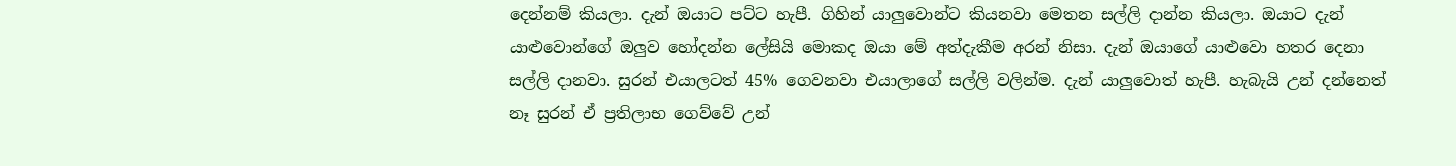දෙන්නම් කියලා. දැන් ඔයාට පට්ට හැපී. ගිහින් යාලුවොන්ට කියනවා මෙතන සල්ලි දාන්න කියලා. ඔයාට දැන් යාළුවොන්ගේ ඔලුව හෝදන්න ලේසියි මොකද ඔයා මේ අත්දැකීම අරන් නිසා. දැන් ඔයාගේ යාළුවො හතර දෙනා සල්ලි දානවා. සුරන් එයාලටත් 45% ගෙවනවා එයාලාගේ සල්ලි වලින්ම. දැන් යාලුවොත් හැපී. හැබැයි උන් දන්නෙත් නෑ සුරන් ඒ ප්‍රතිලාභ ගෙව්වේ උන්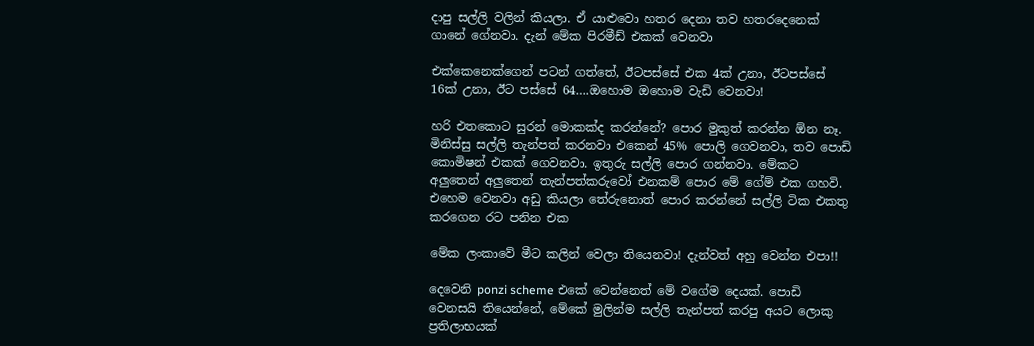දාපු සල්ලි වලින් කියලා. ඒ යාළුවො හතර දෙනා තව හතරදෙනෙක් ගානේ ගේනවා. දැන් මේක පිරමීඩ් එකක් වෙනවා

එක්කෙනෙක්ගෙන් පටන් ගත්තේ, ඊටපස්සේ එක 4ක් උනා, ඊටපස්සේ 16ක් උනා, ඊට පස්සේ 64….ඔහොම ඔහොම වැඩි වෙනවා!

හරි එතකොට සුරන් මොකක්ද කරන්නේ? පොර මුකුත් කරන්න ඕන නෑ. මිනිස්සු සල්ලි තැන්පත් කරනවා එකෙන් 45% පොලි ගෙවනවා, තව පොඩි කොමිෂන් එකක් ගෙවනවා. ඉතුරු සල්ලි පොර ගන්නවා. මේකට අලුතෙන් අලුතෙන් තැන්පත්කරුවෝ එනකම් පොර මේ ගේම් එක ගහවි. එහෙම වෙනවා අඩු කියලා තේරුනොත් පොර කරන්නේ සල්ලි ටික එකතු කරගෙන රට පනින එක

මේක ලංකාවේ මීට කලින් වෙලා තියෙනවා! දැන්වත් අහු වෙන්න එපා!!

දෙවෙනි ponzi scheme එකේ වෙන්නෙත් මේ වගේම දෙයක්. පොඩි වෙනසයි තියෙන්නේ, මේකේ මුලින්ම සල්ලි තැන්පත් කරපු අයට ලොකු ප්‍රතිලාභයක්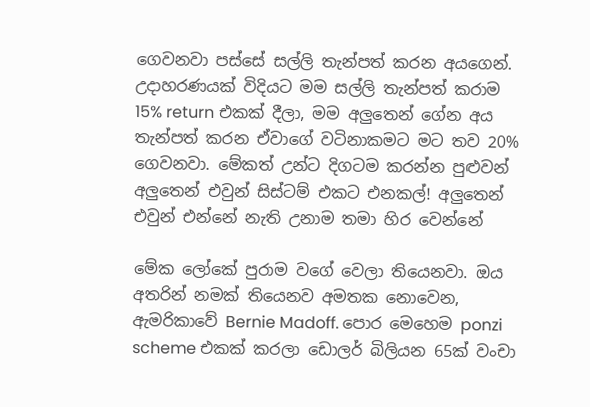ගෙවනවා පස්සේ සල්ලි තැන්පත් කරන අයගෙන්. උදාහරණයක් විදියට මම සල්ලි තැන්පත් කරාම 15% return එකක් දීලා, මම අලුතෙන් ගේන අය තැන්පත් කරන ඒවාගේ වටිනාකමට මට තව 20% ගෙවනවා. මේකත් උන්ට දිගටම කරන්න පුළුවන් අලුතෙන් එවුන් සිස්ටම් එකට එනකල්! අලුතෙන් එවුන් එන්නේ නැති උනාම තමා හිර වෙන්නේ

මේක ලෝකේ පුරාම වගේ වෙලා තියෙනවා. ඔය අතරින් නමක් තියෙනව අමතක නොවෙන, ඇමරිකාවේ Bernie Madoff. පොර මෙහෙම ponzi scheme එකක් කරලා ඩොලර් බිලියන 65ක් වංචා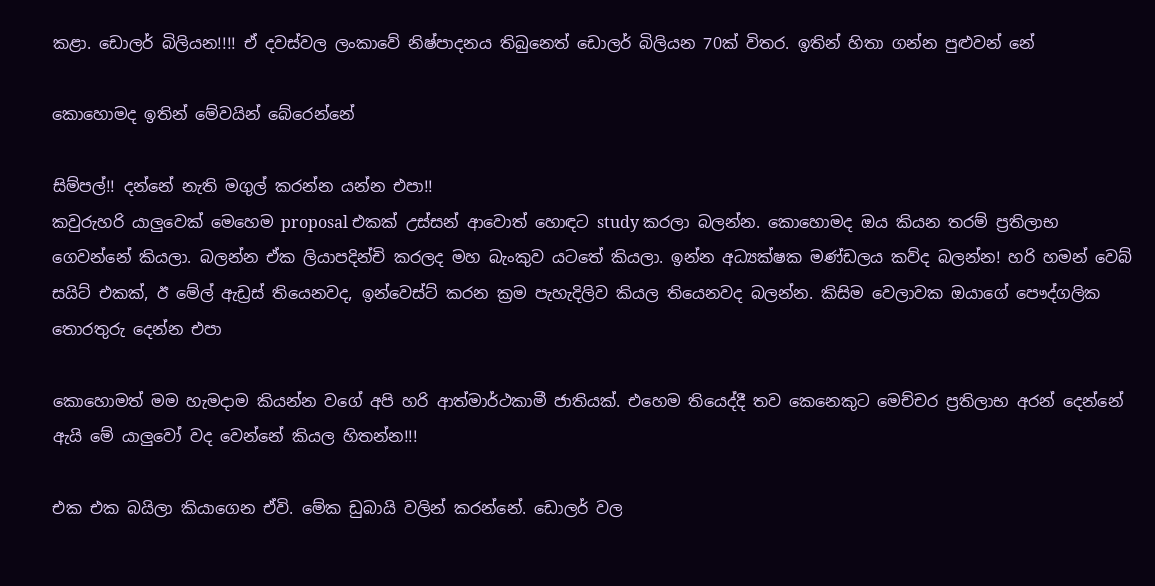කළා. ඩොලර් බිලියන!!!! ඒ දවස්වල ලංකාවේ නිෂ්පාදනය තිබුනෙත් ඩොලර් බිලියන 70ක් විතර. ඉතින් හිතා ගන්න පුළුවන් නේ

කොහොමද ඉතින් මේවයින් බේරෙන්නේ

සිම්පල්!! දන්නේ නැති මගුල් කරන්න යන්න එපා!!
කවුරුහරි යාලුවෙක් මෙහෙම proposal එකක් උස්සන් ආවොත් හොඳට study කරලා බලන්න. කොහොමද ඔය කියන තරම් ප්‍රතිලාභ ගෙවන්නේ කියලා. බලන්න ඒක ලියාපදින්චි කරලද මහ බැංකුව යටතේ කියලා. ඉන්න අධ්‍යක්ෂක මණ්ඩලය කව්ද බලන්න! හරි හමන් වෙබ් සයිට් එකක්, ඊ මේල් ඇඩ්‍රස් තියෙනවද, ඉන්වෙස්ට් කරන ක්‍රම පැහැදිලිව කියල තියෙනවද බලන්න. කිසිම වෙලාවක ඔයාගේ පෞද්ගලික තොරතුරු දෙන්න එපා

කොහොමත් මම හැමදාම කියන්න වගේ අපි හරි ආත්මාර්ථකාමී ජාතියක්. එහෙම තියෙද්දී තව කෙනෙකුට මෙච්චර ප්‍රතිලාභ අරන් දෙන්නේ ඇයි මේ යාලුවෝ වද වෙන්නේ කියල හිතන්න!!!

එක එක බයිලා කියාගෙන ඒවි. මේක ඩුබායි වලින් කරන්නේ. ඩොලර් වල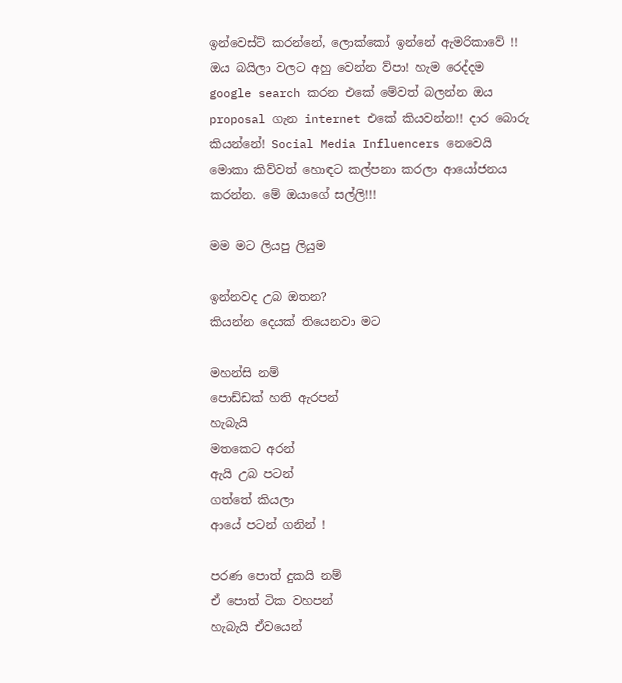ඉන්වෙස්ට් කරන්නේ, ලොක්කෝ ඉන්නේ ඇමරිකාවේ !! ඔය බයිලා වලට අහු වෙන්න ව්පා! හැම රෙද්දම google search කරන එකේ මේවත් බලන්න ඔය proposal ගැන internet එකේ කියවන්න!! දාර බොරු කියන්නේ! Social Media Influencers නෙවෙයි මොකා කිව්වත් හොඳට කල්පනා කරලා ආයෝජනය කරන්න. මේ ඔයාගේ සල්ලි!!!

මම මට ලියපු ලියුම

ඉන්නවද උබ ඔතන?
කියන්න දෙයක් තියෙනවා මට

මහන්සි නම්
පොඩ්ඩක් හති ඇරපන්
හැබැයි
මතකෙට අරන්
ඇයි උබ පටන්
ගත්තේ කියලා
ආයේ පටන් ගනින් !

පරණ පොත් දුකයි නම්
ඒ පොත් ටික වහපන්
හැබැයි ඒවයෙන්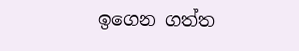ඉගෙන ගත්ත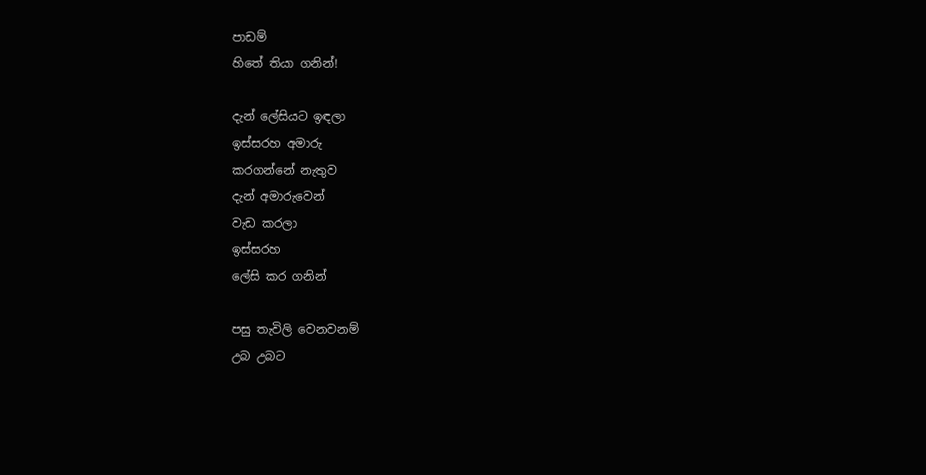පාඩම්
හිතේ තියා ගනින්!

දැන් ලේසියට ඉඳලා
ඉස්සරහ අමාරු
කරගන්නේ නැතුව
දැන් අමාරුවෙන්
වැඩ කරලා
ඉස්සරහ
ලේසි කර ගනින්

පසු තැවිලි වෙනවනම්
උබ උබට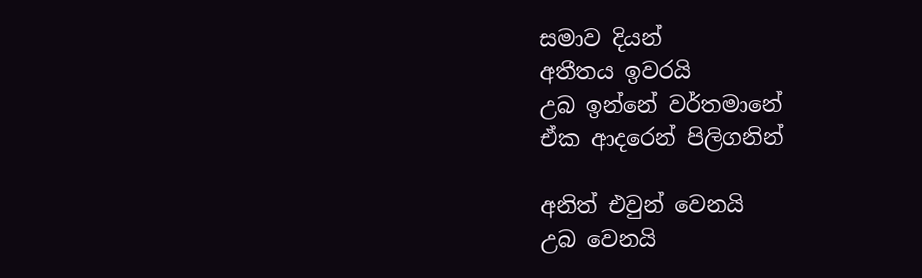සමාව දියන්
අතීතය ඉවරයි
උබ ඉන්නේ වර්තමානේ
ඒක ආදරෙන් පිලිගනින්

අනිත් එවුන් වෙනයි
උබ වෙනයි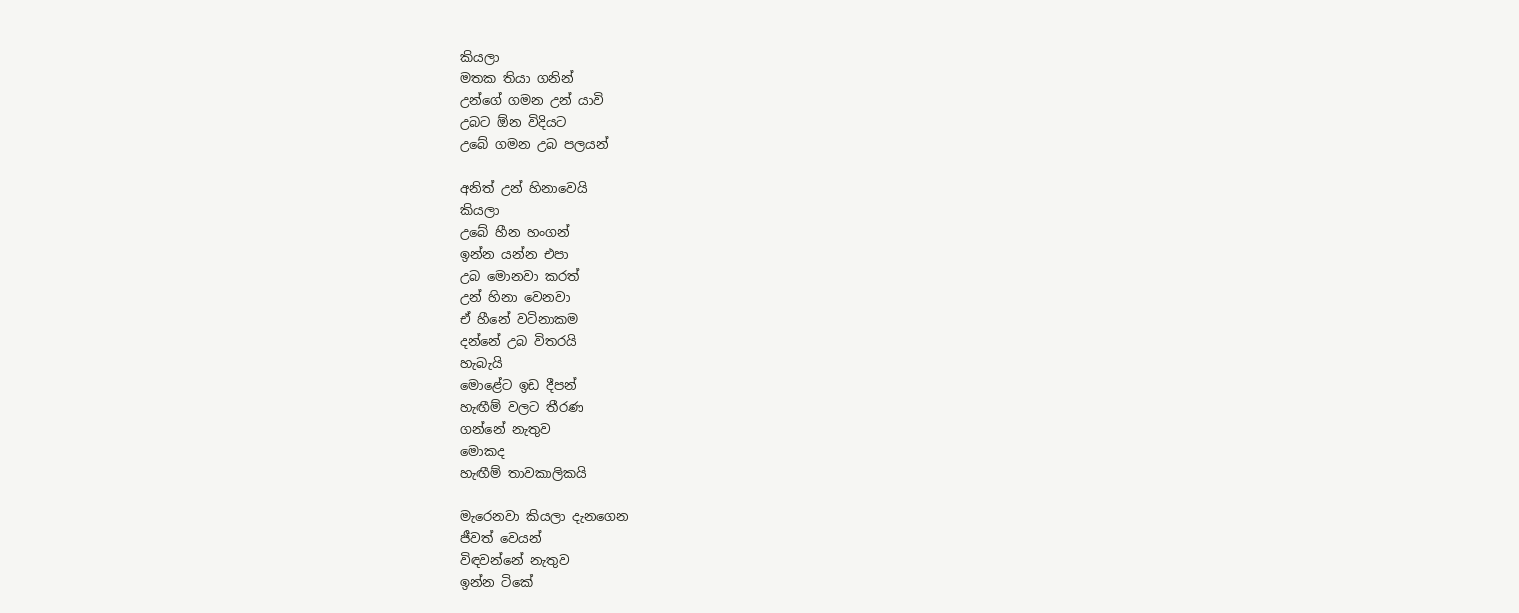කියලා
මතක තියා ගනින්
උන්ගේ ගමන උන් යාවි
උබට ඕන විදියට
උබේ ගමන උබ පලයන්

අනිත් උන් හිනාවෙයි
කියලා
උබේ හීන හංගන්
ඉන්න යන්න එපා
උබ මොනවා කරත්
උන් හිනා වෙනවා
ඒ හීනේ වටිනාකම
දන්නේ උබ විතරයි
හැබැයි
මොළේට ඉඩ දීපන්
හැඟීම් වලට තීරණ
ගන්නේ නැතුව
මොකද
හැඟීම් තාවකාලිකයි

මැරෙනවා කියලා දැනගෙන
ජීවත් වෙයන්
විඳවන්නේ නැතුව
ඉන්න ටිකේ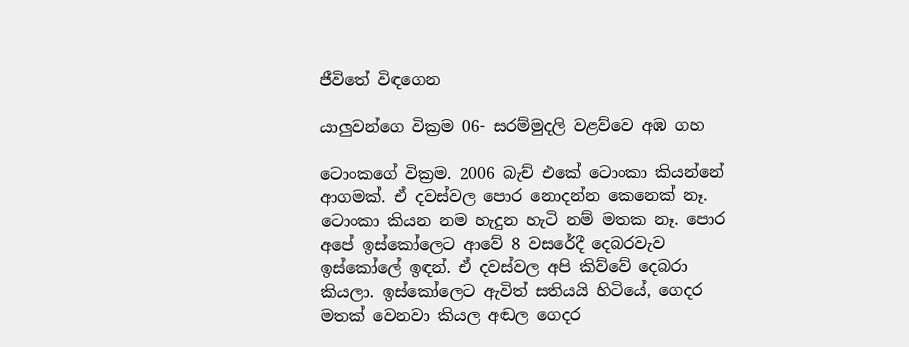ජීවිතේ විඳගෙන

යාලුවන්ගෙ වික්‍රම 06- සරම්මුදලි වළව්වෙ අඹ ගහ

ටොංකගේ වික්‍රම. 2006 බැච් එකේ ටොංකා කියන්නේ ආගමක්. ඒ දවස්වල පොර නොදන්න කෙනෙක් නෑ. ටොංකා කියන නම හැදුන හැටි නම් මතක නෑ. පොර අපේ ඉස්කෝලෙට ආවේ 8 වසරේදී දෙබරවැව ඉස්කෝලේ ඉඳන්. ඒ දවස්වල අපි කිව්වේ දෙබරා කියලා. ඉස්කෝලෙට ඇවිත් සතියයි හිටියේ, ගෙදර මතක් වෙනවා කියල අඬල ගෙදර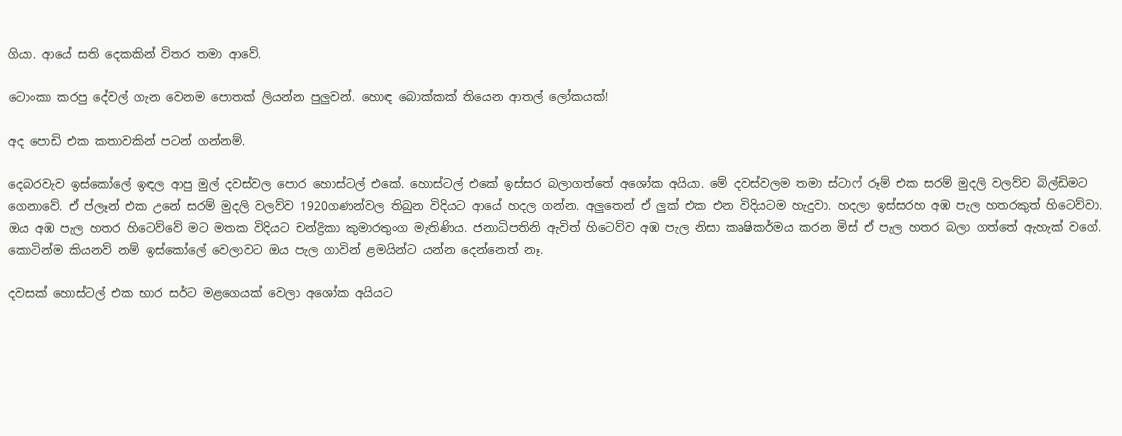ගියා. ආයේ සති දෙකකින් විතර තමා ආවේ.

ටොංකා කරපු දේවල් ගැන වෙනම පොතක් ලියන්න පුලුවන්. හොඳ බොක්කක් තියෙන ආතල් ලෝකයක්!

අද පොඩි එක කතාවකින් පටන් ගන්නම්.

දෙබරවැව ඉස්කෝලේ ඉඳල ආපු මුල් දවස්වල පොර හොස්ටල් එකේ. හොස්ටල් එකේ ඉස්සර බලාගත්තේ අශෝක අයියා. මේ දවස්වලම තමා ස්ටාෆ් රූම් එක සරම් මුදලි වලව්ව බිල්ඩිමට ගෙනාවේ. ඒ ප්ලෑන් එක උනේ සරම් මුදලි වලව්ව 1920ගණන්වල තිබුන විදියට ආයේ හදල ගන්න. අලුතෙන් ඒ ලුක් එක එන විදියටම හැදුවා. හදලා ඉස්සරහ අඹ පැල හතරකුත් හිටෙව්වා. ඔය අඹ පැල හතර හිටෙව්වේ මට මතක විදියට චන්ද්‍රිකා කුමාරතුංග මැතිණිය. ජනාධිපතිනි ඇවිත් හිටෙව්ව අඹ පැල නිසා කෘෂිකර්මය කරන මිස් ඒ පැල හතර බලා ගත්තේ ඇහැක් වගේ. කොටින්ම කියනව් නම් ඉස්කෝලේ වෙලාවට ඔය පැල ගාවින් ළමයින්ට යන්න දෙන්නෙත් නෑ.

දවසක් හොස්ටල් එක භාර සර්ට මළගෙයක් වෙලා අශෝක අයියට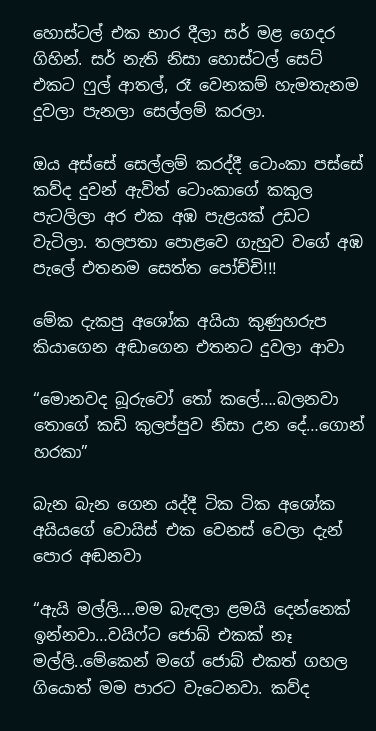හොස්ටල් එක භාර දීලා සර් මළ ගෙදර ගිහින්. සර් නැති නිසා හොස්ටල් සෙට් එකට ෆුල් ආතල්, රෑ වෙනකම් හැමතැනම දුවලා පැනලා සෙල්ලම් කරලා.

ඔය අස්සේ සෙල්ලම් කරද්දී ටොංකා පස්සේ කව්ද දුවන් ඇවිත් ටොංකාගේ කකුල පැටලිලා අර එක අඹ පැළයක් උඩට වැටිලා. තලපතා පොළවෙ ගැහුව වගේ අඹ පැලේ එතනම සෙත්ත පෝච්චි!!!

මේක දැකපු අශෝක අයියා කුණුහරුප කියාගෙන අඬාගෙන එතනට දුවලා ආවා

“මොනවද බූරුවෝ තෝ කලේ….බලනවා තොගේ කඩි කුලප්පුව නිසා උන දේ…ගොන් හරකා”

බැන බැන ගෙන යද්දී ටික ටික අශෝක අයියගේ වොයිස් එක වෙනස් වෙලා දැන් පොර අඬනවා

“ඇයි මල්ලි….මම බැඳලා ළමයි දෙන්නෙක් ඉන්නවා…වයිෆ්ට ජොබ් එකක් නෑ මල්ලි..මේකෙන් මගේ ජොබ් එකත් ගහල ගියොත් මම පාරට වැටෙනවා. කව්ද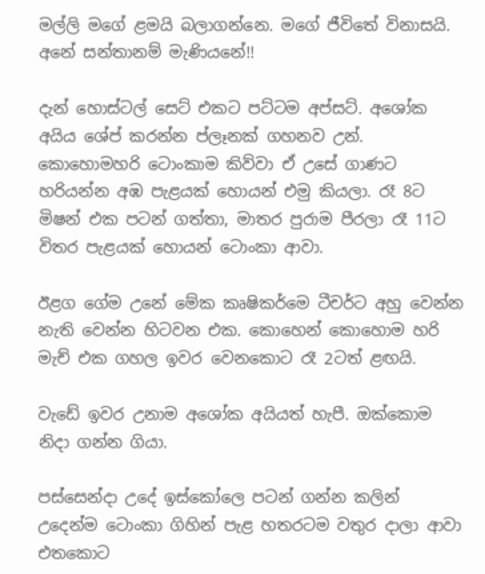මල්ලි මගේ ළමයි බලාගන්නෙ. මගේ ජීවිතේ විනාසයි. අනේ සන්තානම් මැණියනේ!!

දැන් හොස්ටල් සෙට් එකට පට්ටම අප්සට්. අශෝක අයිය ශේප් කරන්න ප්ලෑනක් ගහනව උන්. කොහොමහරි ටොංකාම කිව්වා ඒ උසේ ගාණට හරියන්න අඹ පැළයක් හොයන් එමු කියලා. රෑ 8ට මිෂන් එක පටන් ගත්තා, මාතර පුරාම පීරලා රෑ 11ට විතර පැළයක් හොයන් ටොංකා ආවා.

ඊළග ගේම උනේ මේක කෘෂිකර්මෙ ටීචර්ට අහු වෙන්න නැති වෙන්න හිටවන එක. කොහෙන් කොහොම හරි මැච් එක ගහල ඉවර වෙනකොට රෑ 2ටත් ළඟයි.

වැඩේ ඉවර උනාම අශෝක අයියත් හැපී. ඔක්කොම නිදා ගන්න ගියා.

පස්සෙන්දා උදේ ඉස්කෝලෙ පටන් ගන්න කලින් උදෙන්ම ටොංකා ගිහින් පැළ හතරටම වතුර දාලා ආවා එතකොට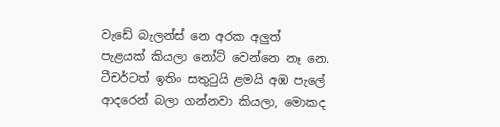වැඩේ බැලන්ස් නෙ අරක අලුත් පැළයක් කියලා නෝට් වෙන්නෙ නෑ නෙ. ටීචර්ටත් ඉතිං සතුටුයි ළමයි අඹ පැලේ ආදරෙන් බලා ගන්නවා කියලා, මොකද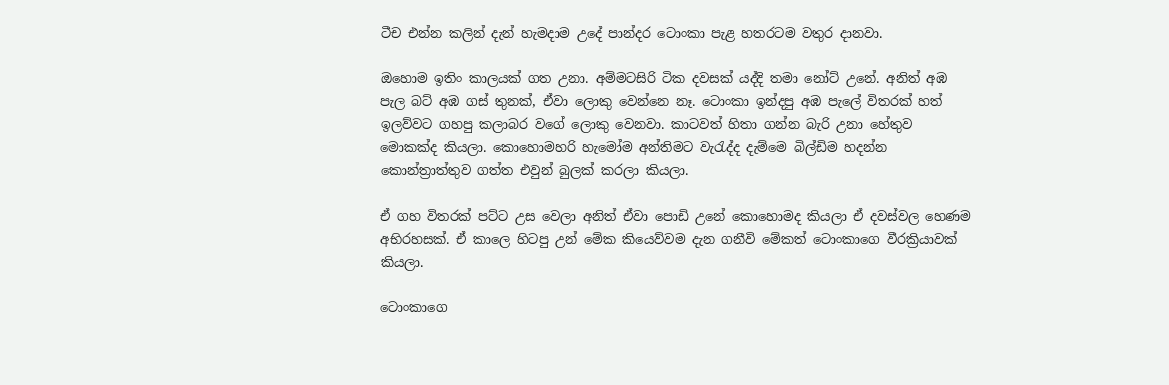ටීච එන්න කලින් දැන් හැමදාම උදේ පාන්දර ටොංකා පැළ හතරටම වතුර දානවා.

ඔහොම ඉතිං කාලයක් ගත උනා. අම්මටසිරි ටික දවසක් යද්දි තමා නෝට් උනේ. අනිත් අඹ පැල බට් අඹ ගස් තුනක්, ඒවා ලොකු වෙන්නෙ නෑ. ටොංකා ඉන්දපු අඹ පැලේ විතරක් හත් ඉලව්වට ගහපු කලාබර වගේ ලොකු වෙනවා. කාටවත් හිතා ගන්න බැරි උනා හේතුව මොකක්ද කියලා. කොහොමහරි හැමෝම අන්තිමට වැරැද්ද දැම්මෙ බිල්ඩිම හදන්න කොන්ත්‍රාත්තුව ගත්ත එවුන් බුලක් කරලා කියලා.

ඒ ගහ විතරක් පට්ට උස වෙලා අනිත් ඒවා පොඩි උනේ කොහොමද කියලා ඒ දවස්වල හෙණම අභිරහසක්. ඒ කාලෙ හිටපු උන් මේක කියෙව්වම දැන ගනීවි මේකත් ටොංකාගෙ වීරක්‍රියාවක් කියලා.

ටොංකාගෙ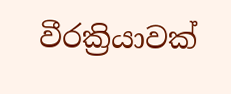වීරක්‍රියාවක්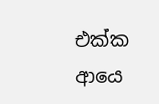එක්ක ආයෙ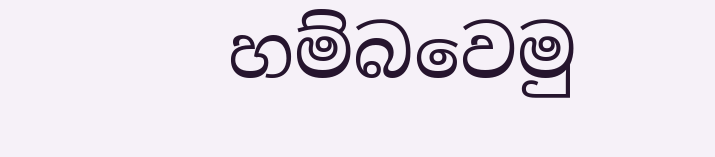හම්බවෙමු